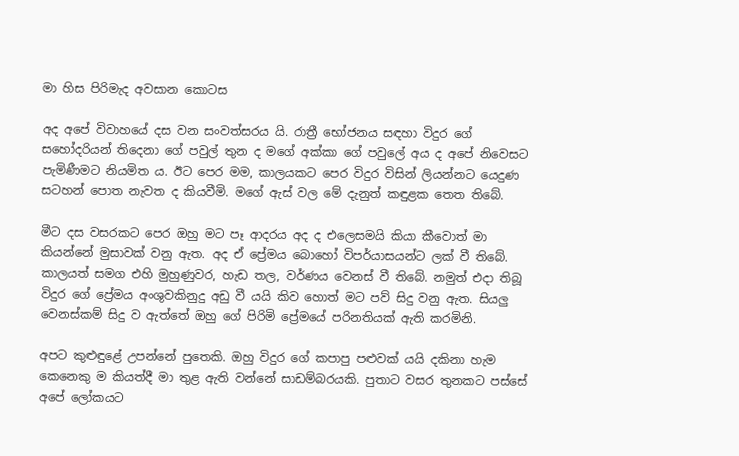මා හිස පිරිමැද අවසාන කොටස

අද අපේ විවාහයේ දස වන සංවත්සරය යි. රාත්‍රී භෝජනය සඳහා විදුර ගේ සහෝදරියන් තිදෙනා ගේ පවුල් තුන ද මගේ අක්කා ගේ පවුලේ අය ද අපේ නිවෙසට පැමිණීමට නියමිත ය. ඊට පෙර මම, කාලයකට පෙර විදුර විසින් ලියන්නට යෙදුණ සටහන් පොත නැවත ද කියවීමි. මගේ ඇස් වල මේ දැනුත් කඳුළක තෙත තිබේ.

මීට දස වසරකට පෙර ඔහු මට පෑ ආදරය අද ද එලෙසමයි කියා කීවොත් මා කියන්නේ මුසාවක් වනු ඇත. අද ඒ ප්‍රේමය බොහෝ විපර්යාසයන්ට ලක් වී තිබේ. කාලයත් සමග එහි මුහුණුවර, හැඩ තල, වර්ණය වෙනස් වී තිබේ. නමුත් එදා තිබූ විදුර ගේ ප්‍රේමය අංශුවකිනුදු අඩු වී යයි කිව හොත් මට පව් සිදු වනු ඇත. සියලු වෙනස්කම් සිදු ව ඇත්තේ ඔහු ගේ පිරිමි ප්‍රේමයේ පරිනතියක් ඇති කරමිනි.

අපට කුළුඳුළේ උපන්නේ පුතෙකි. ඔහු විදුර ගේ කපාපු පළුවක් යයි දකිනා හැම කෙනෙකු ම කියත්දී මා තුළ ඇති වන්නේ සාඩම්බරයකි. පුතාට වසර තුනකට පස්සේ අපේ ලෝකයට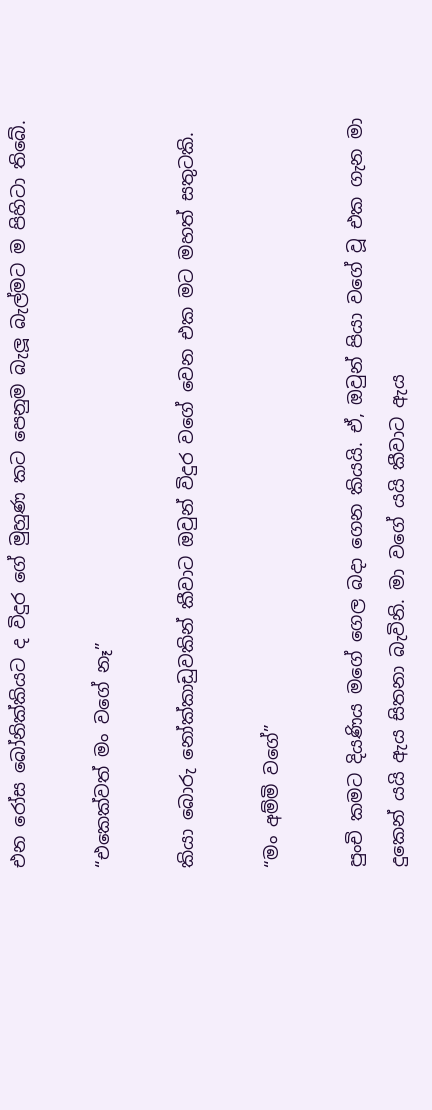එන රෝස බෝනික්කියට ද විදුර ගේ මුහුණ කට පෙනුම බැලූ බැල්මට ම පිහිටා තිබේ.

“එකෙක්වත් මං වගේ නෑ”

කියා බොරු නෝක්කාඩුවකින් කීවාට ඔවුන් විදුර වගේ වෙන එක මට මහත් සතුටකි.

“මං අම්මි වගේ”

පුංචි කමට දියණිය මගේ ගෙල බදා ගෙන කියයි. ඒ, ඔවුන් පියා වගේ වූ එක ගැන මා දුකෙන් යයි ඇය සිතනා බැවිනි. මා වගේ යයි කීවාට ඇය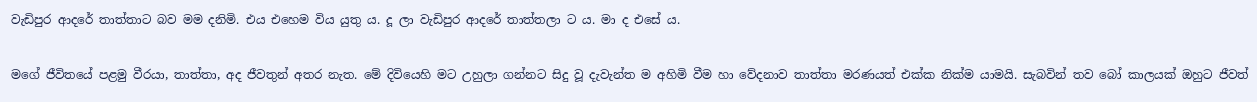වැඩිපුර ආදරේ තාත්තාට බව මම දනිමි. එය එහෙම විය යුතු ය. දූ ලා වැඩිපුර ආදරේ තාත්තලා ට ය. මා ද එසේ ය.

මගේ ජීවිතයේ පළමු වීරයා, තාත්තා, අද ජීවතුන් අතර නැත. මේ දිවියෙහි මට උහුලා ගන්නට සිදු වූ දැවැන්ත ම අහිමි වීම හා වේදනාව තාත්තා මරණයත් එක්ක නික්ම යාමයි. සැබවින් තව බෝ කාලයක් ඔහුට ජීවත්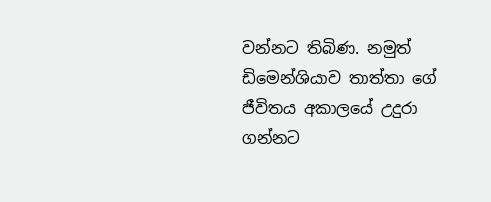වන්නට තිබිණ. නමුත් ඩිමෙන්ශියාව තාත්තා ගේ ජීවිතය අකාලයේ උදුරා ගන්නට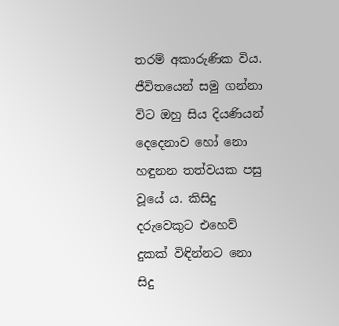තරම් අකාරුණික විය. ජීවිතයෙන් සමු ගන්නා විට ඔහු සිය දියණියන් දෙදෙනාව හෝ නො හඳුනන තත්වයක පසු වූයේ ය. කිසිදු දරුවෙකුට එහෙව් දුකක් විඳින්නට නො සිදු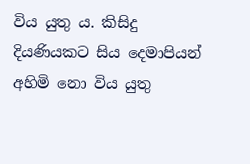විය යුතු ය. කිසිදු දියණියකට සිය දෙමාපියන් අහිමි නො විය යුතු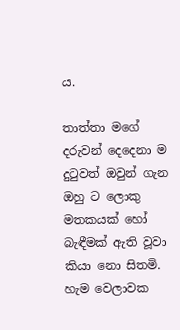ය.

තාත්තා මගේ දරුවන් දෙදෙනා ම දුටුවත් ඔවුන් ගැන ඔහු ට ලොකු මතකයක් හෝ බැඳීමක් ඇති වූවා කියා නො සිතමි. හැම වෙලාවක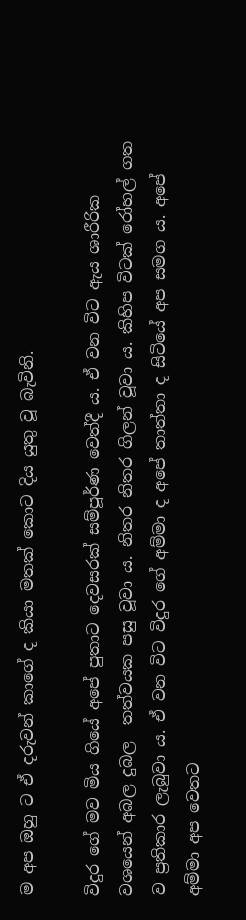ම අප ඔහු ට ඒ දරුවන් කාගේ ද කියා මතක් කොට දිය යුතු වූ බැවිනි.

විදුර ගේ මව මිය ගියේ අපේ පුතාට දෙවසරක් සම්පූර්ණ වෙත්දී ය. ඒ වන විට ඇය ශාරීරික වශයෙන් අබල දුබල  තත්වයක පසු වූවා ය. නිතර නිතර ගිලන් වූවා ය. කිහිප විටක් රෝහල් ගත ව ප්‍රතිකාර ලැබුවා ය. ඒ වන විට විදුර ගේ අම්මා ද අපේ තාත්තා ද සිටියේ අප සමග ය. අපේ අම්මා අප වෙතට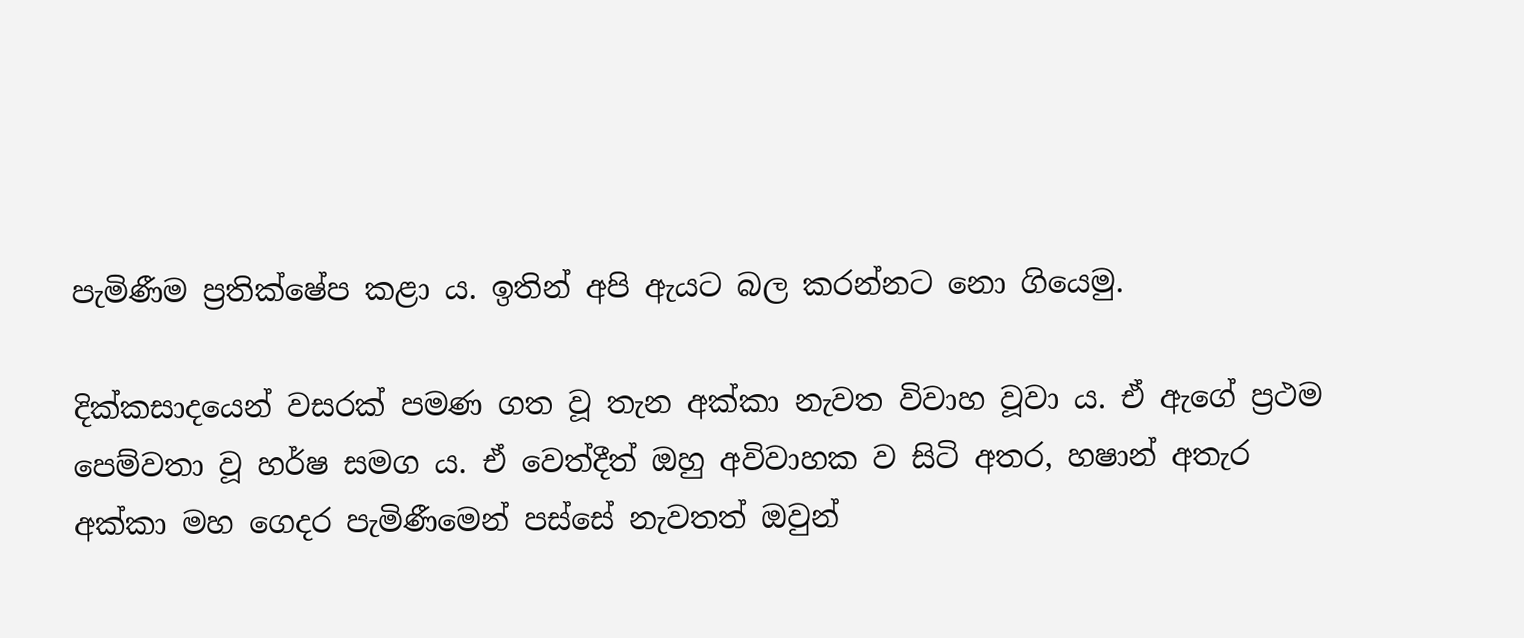පැමිණීම ප්‍රතික්ෂේප කළා ය. ඉතින් අපි ඇයට බල කරන්නට නො ගියෙමු.

දික්කසාදයෙන් වසරක් පමණ ගත වූ තැන අක්කා නැවත විවාහ වූවා ය. ඒ ඇගේ ප්‍රථම පෙම්වතා වූ හර්ෂ සමග ය. ඒ වෙත්දීත් ඔහු අවිවාහක ව සිටි අතර, හෂාන් අතැර අක්කා මහ ගෙදර පැමිණීමෙන් පස්සේ නැවතත් ඔවුන්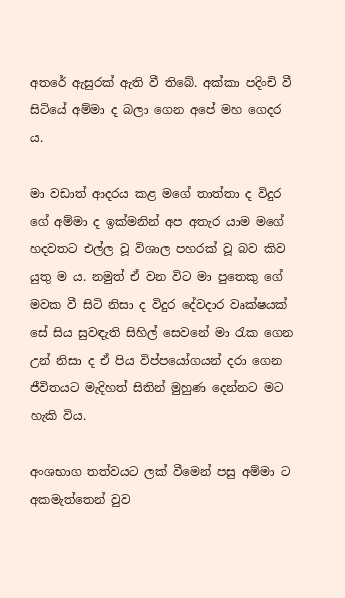අතරේ ඇසුරක් ඇති වී තිබේ. අක්කා පදිංචි වී සිටියේ අම්මා ද බලා ගෙන අපේ මහ ගෙදර ය.

මා වඩාත් ආදරය කළ මගේ තාත්තා ද විදුර ගේ අම්මා ද ඉක්මනින් අප අතැර යාම මගේ හදවතට එල්ල වූ විශාල පහරක් වූ බව කිව යුතු ම ය. නමුත් ඒ වන විට මා පුතෙකු ගේ මවක වී සිටි නිසා ද විදුර දේවදාර වෘක්ෂයක් සේ සිය සුවඳැති සිහිල් සෙවනේ මා රැක ගෙන උන් නිසා ද ඒ පිය විප්පයෝගයන් දරා ගෙන ජීවිතයට මැදිහත් සිතින් මුහුණ දෙන්නට මට හැකි විය.

අංශභාග තත්වයට ලක් වීමෙන් පසු අම්මා ට අකමැත්තෙන් වුව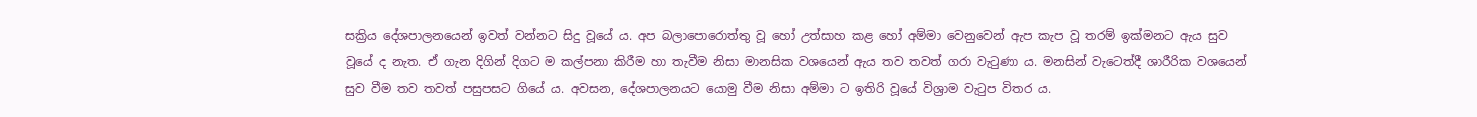සක්‍රිය දේශපාලනයෙන් ඉවත් වන්නට සිදු වූයේ ය. අප බලාපොරොත්තු වූ හෝ උත්සාහ කළ හෝ අම්මා වෙනුවෙන් ඇප කැප වූ තරම් ඉක්මනට ඇය සුව වූයේ ද නැත. ඒ ගැන දිගින් දිගට ම කල්පනා කිරීම හා තැවීම නිසා මානසික වශයෙන් ඇය තව තවත් ගරා වැටුණා ය. මනසින් වැටෙත්දී ශාරීරික වශයෙන් සුව වීම තව තවත් පසුපසට ගියේ ය. අවසන, දේශපාලනයට යොමු වීම නිසා අම්මා ට ඉතිරි වූයේ විශ්‍රාම වැටුප විතර ය.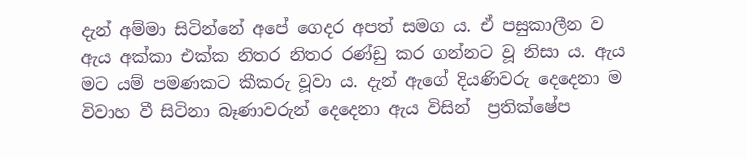දැන් අම්මා සිටින්නේ අපේ ගෙදර අපත් සමග ය. ඒ පසුකාලීන ව ඇය අක්කා එක්ක නිතර නිතර රණ්ඩු කර ගන්නට වූ නිසා ය. ඇය මට යම් පමණකට කීකරු වූවා ය. දැන් ඇගේ දියණිවරු දෙදෙනා ම විවාහ වී සිටිනා බෑණාවරුන් දෙදෙනා ඇය විසින්  ප්‍රතික්ෂේප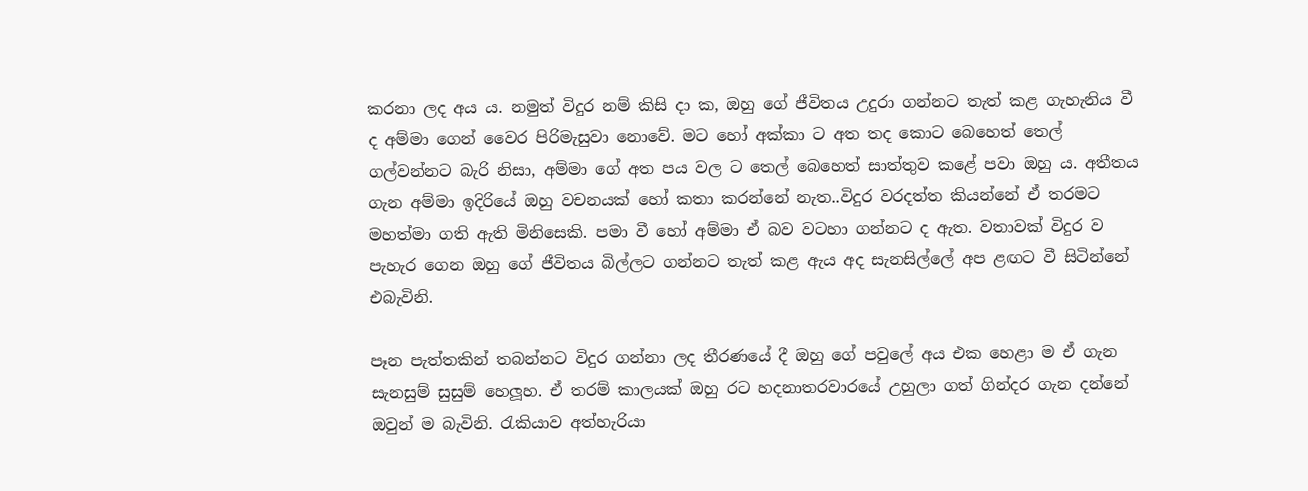කරනා ලද අය ය. නමුත් විදුර නම් කිසි දා ක, ඔහු ගේ ජීවිතය උදුරා ගන්නට තැත් කළ ගැහැනිය වී ද අම්මා ගෙන් වෛර පිරිමැසුවා නොවේ. මට හෝ අක්කා ට අත තද කොට බෙහෙත් තෙල් ගල්වන්නට බැරි නිසා, අම්මා ගේ අත පය වල ට තෙල් බෙහෙත් සාත්තුව කළේ පවා ඔහු ය. අතීතය ගැන අම්මා ඉදිරියේ ඔහු වචනයක් හෝ කතා කරන්නේ නැත..විදුර වරදත්ත කියන්නේ ඒ තරමට මහත්මා ගති ඇති මිනිසෙකි. පමා වී හෝ අම්මා ඒ බව වටහා ගන්නට ද ඇත. වතාවක් විදුර ව පැහැර ගෙන ඔහු ගේ ජීවිතය බිල්ලට ගන්නට තැත් කළ ඇය අද සැනසිල්ලේ අප ළඟට වී සිටින්නේ එබැවිනි.

පෑන පැත්තකින් තබන්නට විදුර ගන්නා ලද තීරණයේ දී ඔහු ගේ පවුලේ අය එක හෙළා ම ඒ ගැන සැනසුම් සුසුම් හෙලූහ. ඒ තරම් කාලයක් ඔහු රට හදනාතරවාරයේ උහුලා ගත් ගින්දර ගැන දන්නේ ඔවුන් ම බැවිනි. රැකියාව අත්හැරියා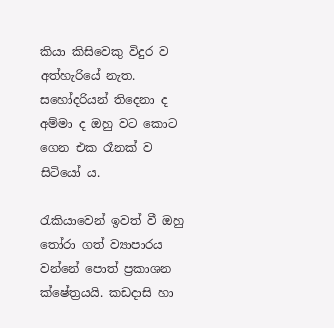කියා කිසිවෙකු විදුර ව අත්හැරියේ නැත. සහෝදරියන් තිදෙනා ද අම්මා ද ඔහු වට කොට ගෙන එක රෑනක් ව සිටියෝ ය.

රැකියාවෙන් ඉවත් වී ඔහු තෝරා ගත් ව්‍යාපාරය වන්නේ පොත් ප්‍රකාශන ක්ෂේත්‍රයයි. කඩදාසි හා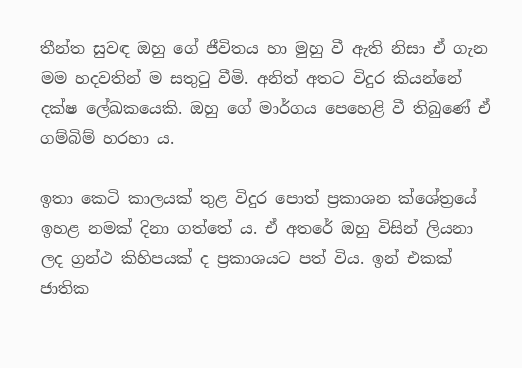තීන්ත සුවඳ ඔහු ගේ ජීවිතය හා මුහු වී ඇති නිසා ඒ ගැන මම හදවතින් ම සතුටු වීමි. අනිත් අතට විදුර කියන්නේ දක්ෂ ලේඛකයෙකි. ඔහු ගේ මාර්ගය පෙහෙළි වී තිබුණේ ඒ ගම්බිම් හරහා ය.

ඉතා කෙටි කාලයක් තුළ විදුර පොත් ප්‍රකාශන ක්ශේත්‍රයේ ඉහළ නමක් දිනා ගත්තේ ය. ඒ අතරේ ඔහු විසින් ලියනා ලද ග්‍රන්ථ කිහිපයක් ද ප්‍රකාශයට පත් විය. ඉන් එකක් ජාතික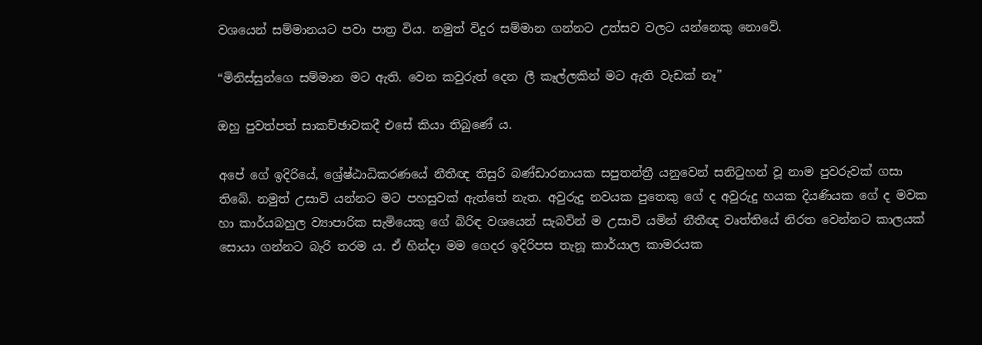වශයෙන් සම්මානයට පවා පාත්‍ර විය. නමුත් විදුර සම්මාන ගන්නට උත්සව වලට යන්නෙකු නොවේ.

“මිනිස්සුන්ගෙ සම්මාන මට ඇති. වෙන කවුරුත් දෙන ලී කෑල්ලකින් මට ඇති වැඩක් නෑ”

ඔහු පුවත්පත් සාකච්ඡාවකදී එසේ කියා තිබුණේ ය.

අපේ ගේ ඉදිරියේ, ශ්‍රේෂ්ඨාධිකරණයේ නීතීඥ තිසුරි බණ්ඩාරනායක සපුතන්ත්‍රී යනුවෙන් සනිටුහන් වූ නාම පුවරුවක් ගසා තිබේ. නමුත් උසාවි යන්නට මට පහසුවක් ඇත්තේ නැත. අවුරුදු නවයක පුතෙකු ගේ ද අවුරුදු හයක දියණියක ගේ ද මවක හා කාර්යබහුල ව්‍යාපාරික සැමියෙකු ගේ බිරිඳ වශයෙන් සැබවින් ම උසාවි යමින් නීතීඥ වෘත්තියේ නිරත වෙන්නට කාලයක් සොයා ගන්නට බැරි තරම ය. ඒ හින්දා මම ගෙදර ඉදිරිපස තැනූ කාර්යාල කාමරයක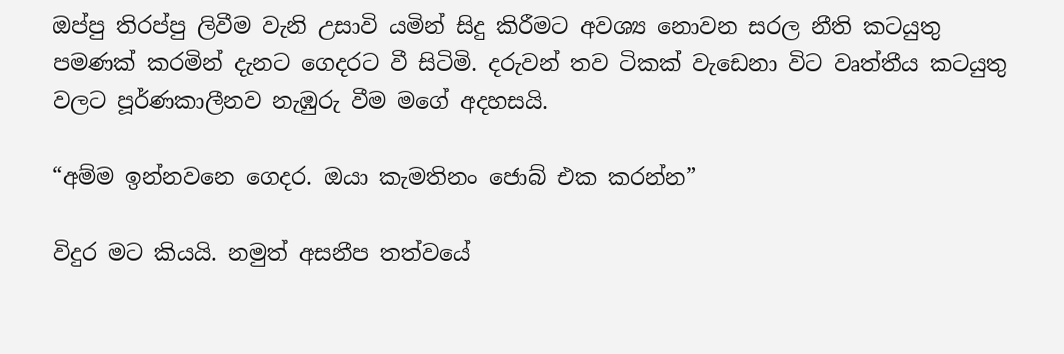ඔප්පු තිරප්පු ලිවීම වැනි උසාවි යමින් සිදු කිරීමට අවශ්‍ය නොවන සරල නීති කටයුතු පමණක් කරමින් දැනට ගෙදරට වී සිටිමි. දරුවන් තව ටිකක් වැඩෙනා විට වෘත්තීය කටයුතු වලට පූර්ණකාලීනව නැඹුරු වීම මගේ අදහසයි.

“අම්ම ඉන්නවනෙ ගෙදර. ඔයා කැමතිනං ජොබ් එක කරන්න”

විදුර මට කියයි. නමුත් අසනීප තත්වයේ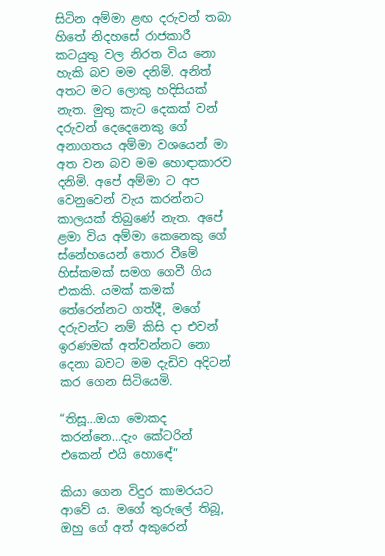සිටින අම්මා ළඟ දරුවන් තබා හිතේ නිදහසේ රාජකාරී කටයුතු වල නිරත විය නො හැකි බව මම දනිමි. අනිත් අතට මට ලොකු හදිසියක් නැත. මුතු කැට දෙකක් වන් දරුවන් දෙදෙනෙකු ගේ අනාගතය අම්මා වශයෙන් මා අත වන බව මම හොඳාකාරව දනිමි. අපේ අම්මා ට අප වෙනුවෙන් වැය කරන්නට කාලයක් තිබුණේ නැත. අපේ ළමා විය අම්මා කෙනෙකු ගේ ස්නේහයෙන් තොර වීමේ හිස්කමක් සමග ගෙවී ගිය එකකි. යමක් කමක් තේරෙන්නට ගත්දී, මගේ දරුවන්ට නම් කිසි දා එවන් ඉරණමක් අත්වන්නට නො දෙනා බවට මම දැඩිව අදිටන් කර ගෙන සිටියෙමි.

“තිසූ…ඔයා මොකද කරන්නෙ…දැං කේටරින් එකෙන් එයි හොඳේ”

කියා ගෙන විදුර කාමරයට ආවේ ය. මගේ තුරුලේ තිබූ, ඔහු ගේ අත් අකුරෙන්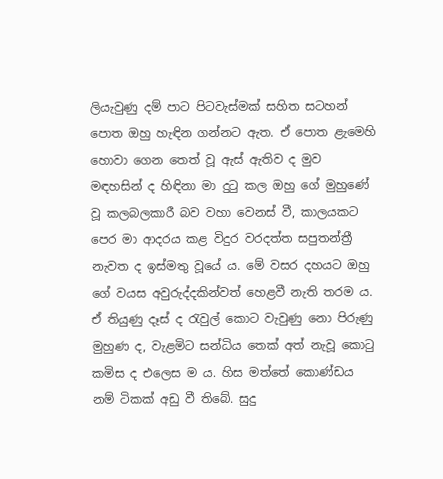ලියැවුණු දම් පාට පිටවැස්මක් සහිත සටහන් පොත ඔහු හැඳින ගන්නට ඇත. ඒ පොත ළැමෙහි හොවා ගෙන තෙත් වූ ඇස් ඇතිව ද මුව මඳහසින් ද හිඳිනා මා දුටු කල ඔහු ගේ මුහුණේ වූ කලබලකාරී බව වහා වෙනස් වී, කාලයකට පෙර මා ආදරය කළ විදුර වරදත්ත සපුතන්ත්‍රී නැවත ද ඉස්මතු වූයේ ය. මේ වසර දහයට ඔහු ගේ වයස අවුරුද්දකින්වත් හෙළවී නැති තරම ය. ඒ තියුණු දෑස් ද රැවුල් කොට වැවුණු නො පිරුණු මුහුණ ද, වැළමිට සන්ධිය තෙක් අත් නැවූ කොටු කමිස ද එලෙස ම ය. හිස මත්තේ කොණ්ඩය නම් ටිකක් අඩු වී තිබේ. සුදු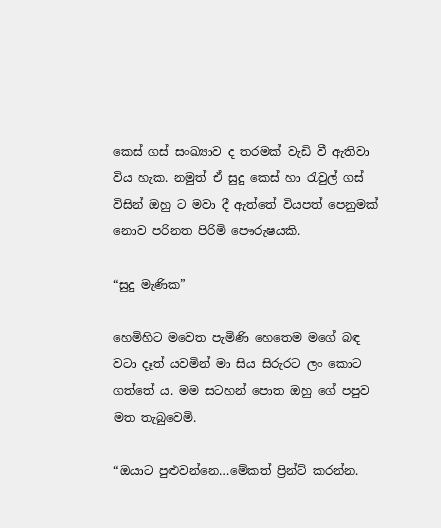කෙස් ගස් සංඛ්‍යාව ද තරමක් වැඩි වී ඇතිවා විය හැක. නමුත් ඒ සුදු කෙස් හා රැවුල් ගස් විසින් ඔහු ට මවා දී ඇත්තේ වියපත් පෙනුමක් නොව පරිනත පිරිමි පෞරුෂයකි.

“සුදු මැණික”

හෙමිහිට මවෙත පැමිණි හෙතෙම මගේ බඳ වටා දෑත් යවමින් මා සිය සිරුරට ලං කොට ගත්තේ ය. මම සටහන් පොත ඔහු ගේ පපුව මත තැබුවෙමි.

“ඔයාට පුළුවන්නෙ…මේකත් ප්‍රින්ට් කරන්න.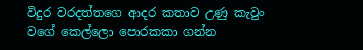විදුර වරදත්තගෙ ආදර කතාව උණු කැවුං වගේ කෙල්ලො පොරකකා ගන්න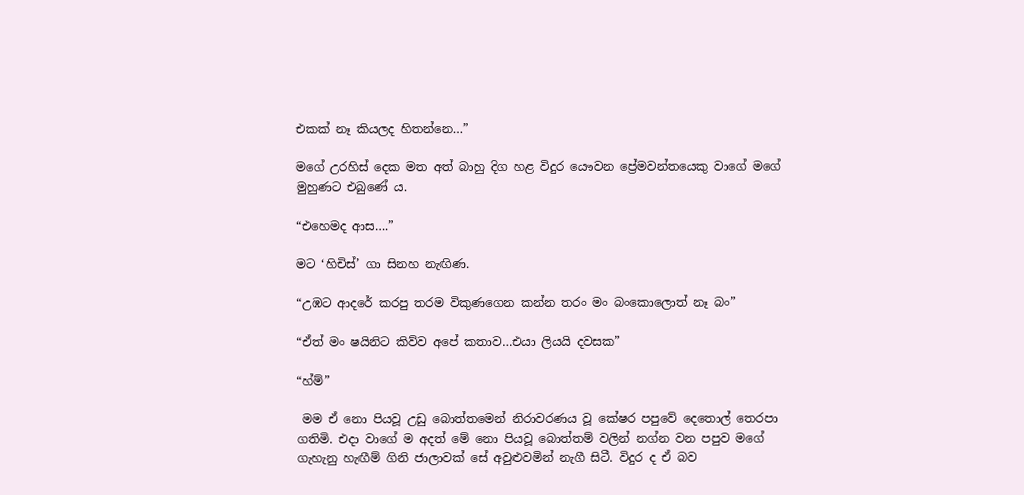එකක් නෑ කියලද හිතන්නෙ…”

මගේ උරහිස් දෙක මත අත් බාහු දිග හළ විදුර යෞවන ප්‍රේමවන්තයෙකු වාගේ මගේ මුහුණට එබුණේ ය.

“එහෙමද ආස….”

මට ‘හිචිස්’ ගා සිනහ නැඟිණ.

“උඹට ආදරේ කරපු තරම විකුණගෙන කන්න තරං මං බංකොලොත් නෑ බං”

“ඒත් මං ෂයිනිට කිව්ව අපේ කතාව…එයා ලියයි දවසක”

“හ්ම්”

 මම ඒ නො පියවූ උඩු බොත්තමෙන් නිරාවරණය වූ කේෂර පපුවේ දෙතොල් තෙරපා ගතිමි. එදා වාගේ ම අදත් මේ නො පියවූ බොත්තම් වලින් නග්න වන පපුව මගේ ගැහැනු හැඟීම් ගිනි ජාලාවක් සේ අවුළුවමින් නැගී සිටී. විදුර ද ඒ බව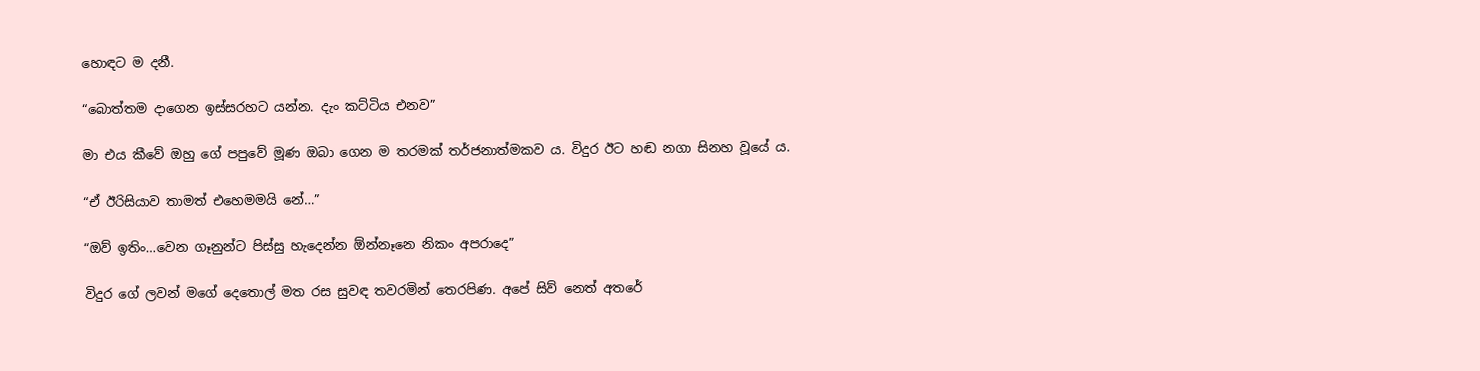හොඳට ම දනී.

“බොත්තම දාගෙන ඉස්සරහට යන්න. දැං කට්ටිය එනව”

මා එය කීවේ ඔහු ගේ පපුවේ මූණ ඔබා ගෙන ම තරමක් තර්ජනාත්මකව ය. විදුර ඊට හඬ නගා සිනහ වූයේ ය.

“ඒ ඊරිසියාව තාමත් එහෙමමයි නේ…”

“ඔව් ඉතිං…වෙන ගෑනුන්ට පිස්සු හැදෙන්න ඕන්නෑනෙ නිකං අපරාදෙ”

විදුර ගේ ලවන් මගේ දෙතොල් මත රස සුවඳ තවරමින් තෙරපිණ. අපේ සිව් නෙත් අතරේ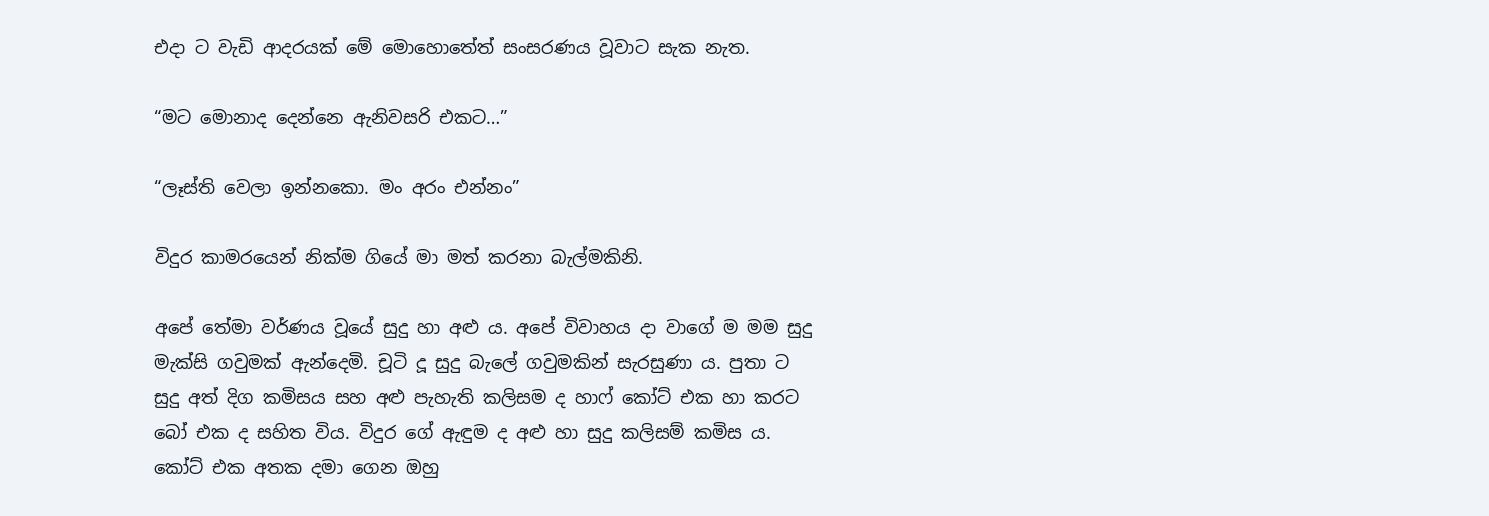එදා ට වැඩි ආදරයක් මේ මොහොතේත් සංසරණය වූවාට සැක නැත.

“මට මොනාද දෙන්නෙ ඇනිවසරි එකට…”

“ලෑස්ති වෙලා ඉන්නකො. මං අරං එන්නං”

විදුර කාමරයෙන් නික්ම ගියේ මා මත් කරනා බැල්මකිනි.

අපේ තේමා වර්ණය වූයේ සුදු හා අළු ය. අපේ විවාහය දා වාගේ ම මම සුදු මැක්සි ගවුමක් ඇන්දෙමි. චූටි දූ සුදු බැලේ ගවුමකින් සැරසුණා ය. පුතා ට සුදු අත් දිග කමිසය සහ අළු පැහැති කලිසම ද හාෆ් කෝට් එක හා කරට බෝ එක ද සහිත විය. විදුර ගේ ඇඳුම ද අළු හා සුදු කලිසම් කමිස ය. කෝට් එක අතක දමා ගෙන ඔහු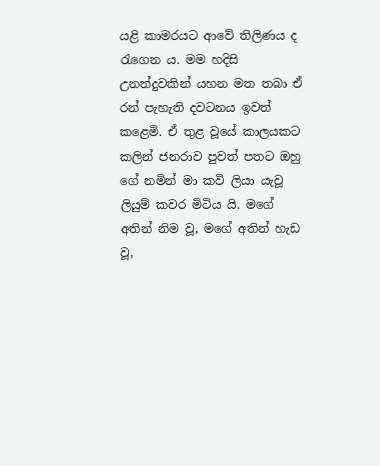යළි කාමරයට ආවේ තිලිණය ද රැගෙන ය. මම හදිසි උනන්දුවකින් යහන මත තබා ඒ රන් පැහැති දවටනය ඉවත් කළෙමි. ඒ තුළ වූයේ කාලයකට කලින් ජනරාව පුවත් පතට ඔහු ගේ නමින් මා කවි ලියා යැවූ ලියුම් කවර මිටිය යි. මගේ අතින් නිම වූ, මගේ අතින් හැඩ වූ,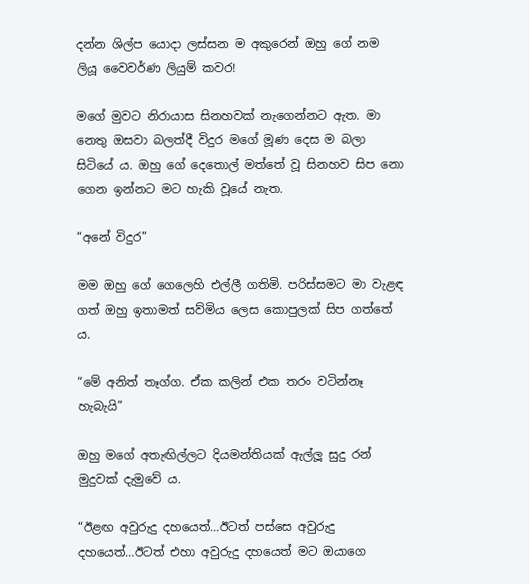දන්න ශිල්ප යොදා ලස්සන ම අකුරෙන් ඔහු ගේ නම ලියූ වෛවර්ණ ලියුම් කවර!

මගේ මුවට නිරායාස සිනහවක් නැගෙන්නට ඇත. මා නෙතු ඔසවා බලත්දී විදුර මගේ මූණ දෙස ම බලා සිටියේ ය. ඔහු ගේ දෙතොල් මත්තේ වූ සිනහව සිප නො ගෙන ඉන්නට මට හැකි වූයේ නැත.

“අනේ විදුර”

මම ඔහු ගේ ගෙලෙහි එල්ලී ගතිමි. පරිස්සමට මා වැළඳ ගත් ඔහු ඉතාමත් සව්මිය ලෙස කොපුලක් සිප ගත්තේ ය.

“මේ අනිත් තෑග්ග. ඒක කලින් එක තරං වටින්නෑ හැබැයි”

ඔහු මගේ අතැඟිල්ලට දියමන්තියක් ඇල්ලූ සුදු රන් මුදුවක් දැමුවේ ය.

“ඊළඟ අවුරුදු දහයෙත්…ඊටත් පස්සෙ අවුරුදු දහයෙත්…ඊටත් එහා අවුරුදු දහයෙත් මට ඔයාගෙ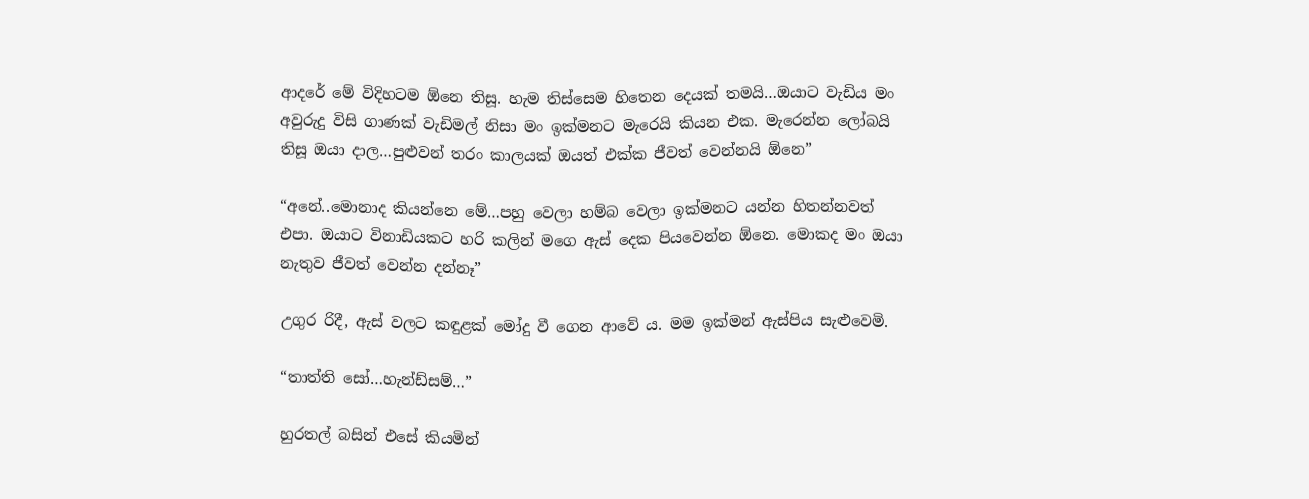ආදරේ මේ විදිහටම ඕනෙ තිසූ. හැම තිස්සෙම හිතෙන දෙයක් තමයි…ඔයාට වැඩිය මං අවුරුදු විසි ගාණක් වැඩිමල් නිසා මං ඉක්මනට මැරෙයි කියන එක. මැරෙන්න ලෝබයි තිසූ ඔයා දාල…පුළුවන් තරං කාලයක් ඔයත් එක්ක ජීවත් වෙන්නයි ඕනෙ”

“අනේ..මොනාද කියන්නෙ මේ…පහු වෙලා හම්බ වෙලා ඉක්මනට යන්න හිතන්නවත් එපා. ඔයාට විනාඩියකට හරි කලින් මගෙ ඇස් දෙක පියවෙන්න ඕනෙ. මොකද මං ඔයා නැතුව ජීවත් වෙන්න දන්නෑ”

උගුර රිදී, ඇස් වලට කඳුළක් මෝදු වී ගෙන ආවේ ය. මම ඉක්මන් ඇස්පිය සැළුවෙමි.

“තාත්ති සෝ…හැන්ඩ්සම්…”

හුරතල් බසින් එසේ කියමින්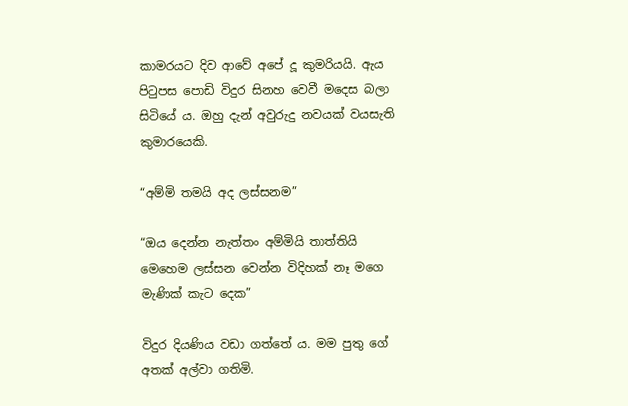කාමරයට දිව ආවේ අපේ දූ කුමරියයි. ඇය පිටුපස පොඩි විදුර සිනහ වෙවී මදෙස බලා සිටියේ ය. ඔහු දැන් අවුරුදු නවයක් වයසැති කුමාරයෙකි.

“අම්මි තමයි අද ලස්සනම”

“ඔය දෙන්න නැත්තං අම්මියි තාත්තියි මෙහෙම ලස්සන වෙන්න විදිහක් නෑ මගෙ මැණික් කැට දෙක”

විදුර දියණිය වඩා ගත්තේ ය. මම පුතු ගේ අතක් අල්වා ගතිමි.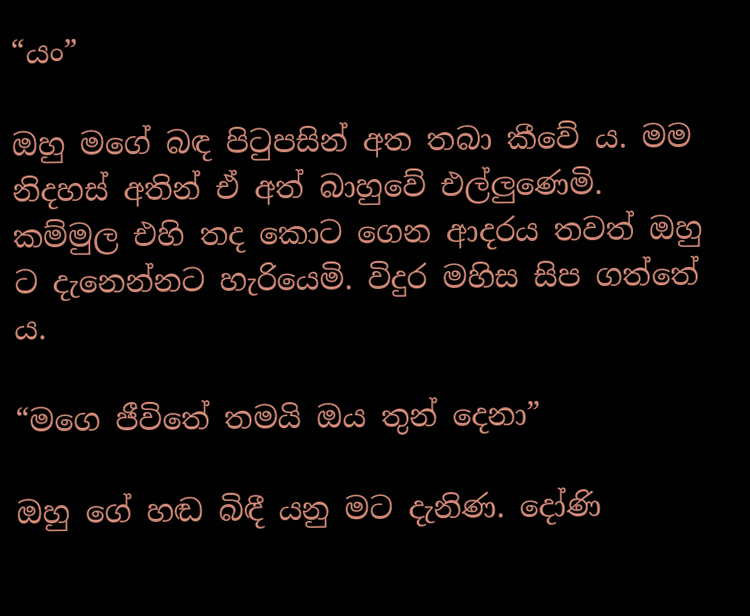“යං”

ඔහු මගේ බඳ පිටුපසින් අත තබා කීවේ ය. මම නිදහස් අතින් ඒ අත් බාහුවේ එල්ලුණෙමි. කම්මුල එහි තද කොට ගෙන ආදරය තවත් ඔහු ට දැනෙන්නට හැරියෙමි. විදුර මහිස සිප ගත්තේ ය.

“මගෙ ජීවිතේ තමයි ඔය තුන් දෙනා”

ඔහු ගේ හඬ බිඳී යනු මට දැනිණ. දෝණි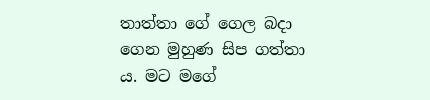තාත්තා ගේ ගෙල බදා ගෙන මුහුණ සිප ගත්තා ය. මට මගේ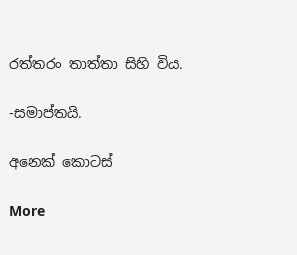රත්තරං තාත්තා සිහි විය.

-සමාප්තයි.

අනෙක් කොටස්

More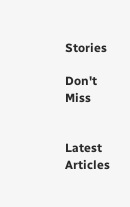Stories

Don't Miss


Latest Articles